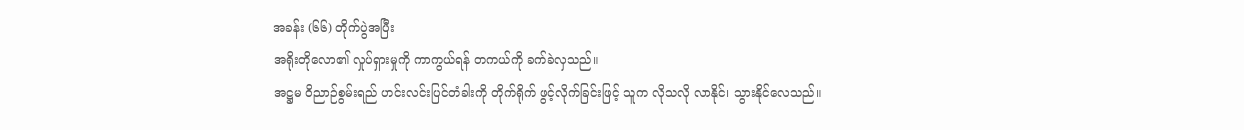အခန်း (၆၆) တိုက်ပွဲအပြီး
အရိုးတိုလော၏ လှုပ်ရှားမှုကို ကာကွယ်ရန် တကယ်ကို ခက်ခဲလှသည်။
အဋ္ဌမ ဝိညာဉ်စွမ်းရည် ဟင်းလင်းပြင်တံခါးကို တိုက်ရိုက် ဖွင့်လိုက်ခြင်းဖြင့် သူက လိုသလို လာနိုင်၊ သွားနိုင်လေသည်။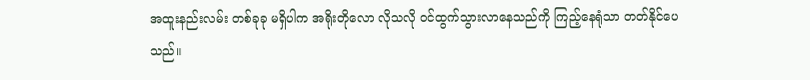အထူးနည်းလမ်း တစ်ခုခု မရှိပါက အရိုးတိုလော လိုသလို ဝင်ထွက်သွားလာနေသည်ကို ကြည့်နေရုံသာ တတ်နိုင်ပေသည်။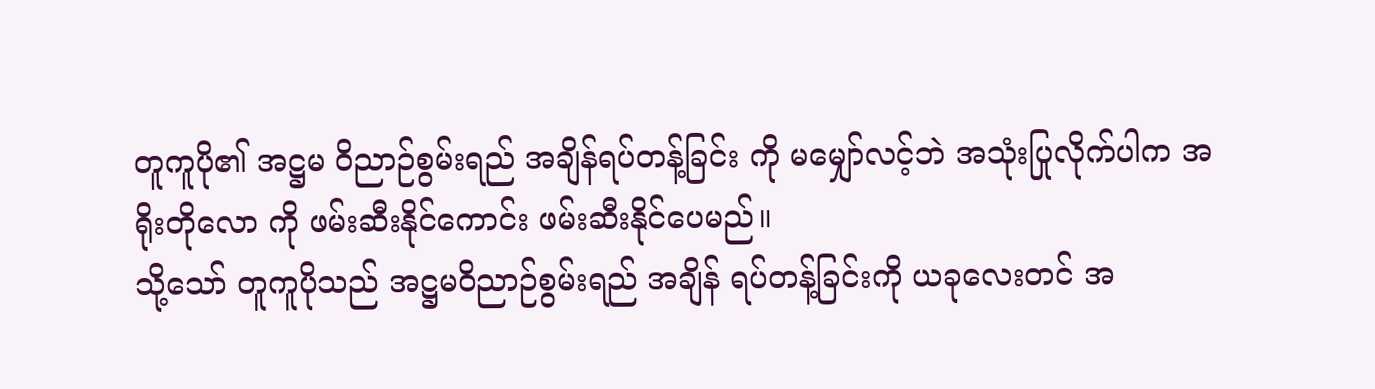တူကူပို၏ အဋ္ဌမ ဝိညာဉ်စွမ်းရည် အချိန်ရပ်တန့်ခြင်း ကို မမျှော်လင့်ဘဲ အသုံးပြုလိုက်ပါက အရိုးတိုလော ကို ဖမ်းဆီးနိုင်ကောင်း ဖမ်းဆီးနိုင်ပေမည်။
သို့သော် တူကူပိုသည် အဋ္ဌမဝိညာဉ်စွမ်းရည် အချိန် ရပ်တန့်ခြင်းကို ယခုလေးတင် အ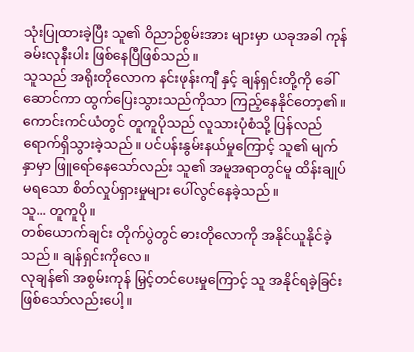သုံးပြုထားခဲ့ပြီး သူ၏ ဝိညာဉ်စွမ်းအား များမှာ ယခုအခါ ကုန်ခမ်းလုနီးပါး ဖြစ်နေပြီဖြစ်သည်။
သူသည် အရိုးတိုလောက နင်းဖုန်းကျီ နှင့် ချန်ရှင်းတို့ကို ခေါ်ဆောင်ကာ ထွက်ပြေးသွားသည်ကိုသာ ကြည့်နေနိုင်တော့၏။
ကောင်းကင်ယံတွင် တူကူပိုသည် လူသားပုံစံသို့ ပြန်လည်ရောက်ရှိသွားခဲ့သည်။ ပင်ပန်းနွမ်းနယ်မှုကြောင့် သူ၏ မျက်နှာမှာ ဖြူရော်နေသော်လည်း သူ၏ အမူအရာတွင်မူ ထိန်းချုပ်မရသော စိတ်လှုပ်ရှားမှုများ ပေါ်လွင်နေခဲ့သည်။
သူ... တူကူပို။
တစ်ယောက်ချင်း တိုက်ပွဲတွင် ဓားတိုလောကို အနိုင်ယူနိုင်ခဲ့သည်။ ချန်ရှင်းကိုလေ။
လုချန်၏ အစွမ်းကုန် မြှင့်တင်ပေးမှုကြောင့် သူ အနိုင်ရခဲ့ခြင်း ဖြစ်သော်လည်းပေါ့။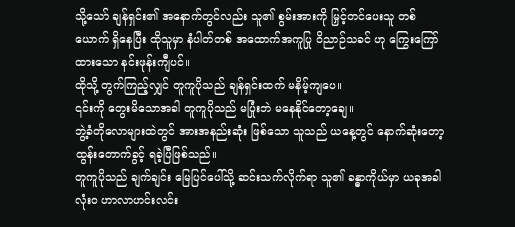သို့သော် ချန်ရှင်း၏ အနောက်တွင်လည်း သူ၏ စွမ်းအားကို မြှင့်တင်ပေးသူ တစ်ယောက် ရှိနေပြီး ထိုသူမှာ နံပါတ်တစ် အထောက်အကူပြု ဝိညာဉ်သခင် ဟု ကြွေးကြော်ထားသော နင်းဖုန်းကျီပင်။
ထိုသို့ တွက်ကြည့်လျှင် တူကူပိုသည် ချန်ရှင်းထက် မနိမ့်ကျပေ။
၎င်းကို တွေးမိသောအခါ တူကူပိုသည် မပြုံးဘဲ မနေနိုင်တော့ချေ။
ဘွဲ့ခံတိုလောများထဲတွင် အားအနည်းဆုံး ဖြစ်သော သူသည် ယနေ့တွင် နောက်ဆုံးတော့ ထွန်းတောက်ခွင့် ရခဲ့ပြီဖြစ်သည်။
တူကူပိုသည် ချက်ချင်း မြေပြင်ပေါ်သို့ ဆင်းသက်လိုက်ရာ သူ၏ ခန္ဓာကိုယ်မှာ ယခုအခါ လုံးဝ ဟာလာဟင်းလင်း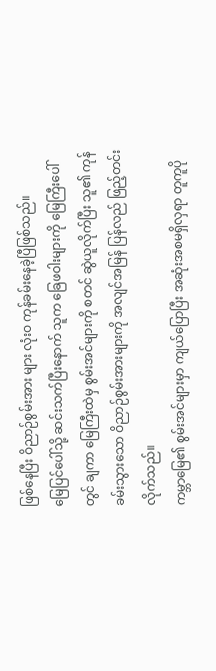ဖြစ်နေပြီး ဝိညာဉ်စွမ်းအား များ လုံးဝ ကုန်ခမ်းနေခဲ့ပြီဖြစ်သည်။
မြေပြင်ပေါ်သို့ ဆင်းသက်ပြီးနောက် သူက ခြေဖဝါးများကို မြေကြီးပေါ်တွင် ချကာ မြေကြီးထဲမှ စွမ်းအင်များကို စတင် ဆွဲယူလိုက်ပြီး သူ၏ ကုန်ခမ်းသွားသော ဝိညာဉ်စွမ်းအားများကို အလျင်အမြန် ပြန်လည် ဖြည့်တင်းလိုက်သည်။
ကမ္ဘာမြေ၏ စွမ်းအင်များမှာ ကျယ်ပြောပြီး အဆုံးအစမရှိလှရာ တူကူပို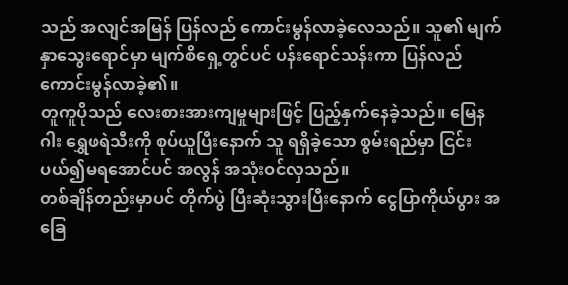သည် အလျင်အမြန် ပြန်လည် ကောင်းမွန်လာခဲ့လေသည်။ သူ၏ မျက်နှာသွေးရောင်မှာ မျက်စိရှေ့တွင်ပင် ပန်းရောင်သန်းကာ ပြန်လည် ကောင်းမွန်လာခဲ့၏။
တူကူပိုသည် လေးစားအားကျမှုများဖြင့် ပြည့်နှက်နေခဲ့သည်။ မြေနဂါး ရွှေဖရဲသီးကို စုပ်ယူပြီးနောက် သူ ရရှိခဲ့သော စွမ်းရည်မှာ ငြင်းပယ်၍မရအောင်ပင် အလွန် အသုံးဝင်လှသည်။
တစ်ချိန်တည်းမှာပင် တိုက်ပွဲ ပြီးဆုံးသွားပြီးနောက် ငွေပြာကိုယ်ပွား အခြေ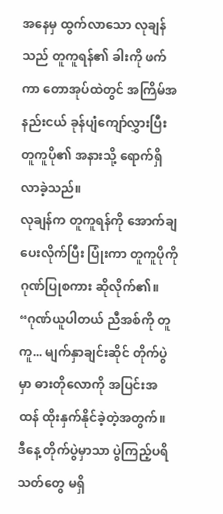အနေမှ ထွက်လာသော လုချန်သည် တူကူရန်၏ ခါးကို ဖက်ကာ တောအုပ်ထဲတွင် အကြိမ်အနည်းငယ် ခုန်ပျံကျော်လွှားပြီး တူကူပို၏ အနားသို့ ရောက်ရှိလာခဲ့သည်။
လုချန်က တူကူရန်ကို အောက်ချပေးလိုက်ပြီး ပြုံးကာ တူကူပိုကို ဂုဏ်ပြုစကား ဆိုလိုက်၏။
“ဂုဏ်ယူပါတယ် ညီအစ်ကို တူကူ... မျက်နှာချင်းဆိုင် တိုက်ပွဲမှာ ဓားတိုလောကို အပြင်းအထန် ထိုးနှက်နိုင်ခဲ့တဲ့အတွက်။ ဒီနေ့ တိုက်ပွဲမှာသာ ပွဲကြည့်ပရိသတ်တွေ မရှိ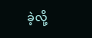ခဲ့လို့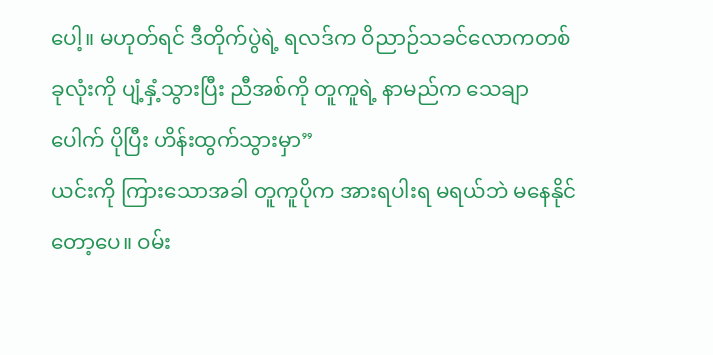ပေါ့။ မဟုတ်ရင် ဒီတိုက်ပွဲရဲ့ ရလဒ်က ဝိညာဉ်သခင်လောကတစ်ခုလုံးကို ပျံ့နှံ့သွားပြီး ညီအစ်ကို တူကူရဲ့ နာမည်က သေချာပေါက် ပိုပြီး ဟိန်းထွက်သွားမှာ”
ယင်းကို ကြားသောအခါ တူကူပိုက အားရပါးရ မရယ်ဘဲ မနေနိုင်တော့ပေ။ ဝမ်း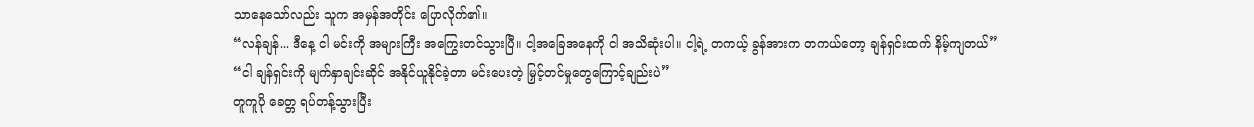သာနေသော်လည်း သူက အမှန်အတိုင်း ပြောလိုက်၏။
“လန်ချန်... ဒီနေ့ ငါ မင်းကို အများကြီး အကြွေးတင်သွားပြီ။ ငါ့အခြေအနေကို ငါ အသိဆုံးပါ။ ငါ့ရဲ့ တကယ့် ခွန်အားက တကယ်တော့ ချန်ရှင်းထက် နိမ့်ကျတယ်”
“ငါ ချန်ရှင်းကို မျက်နှာချင်းဆိုင် အနိုင်ယူနိုင်ခဲ့တာ မင်းပေးတဲ့ မြှင့်တင်မှုတွေကြောင့်ချည်းပဲ”
တူကူပို ခေတ္တ ရပ်တန့်သွားပြီး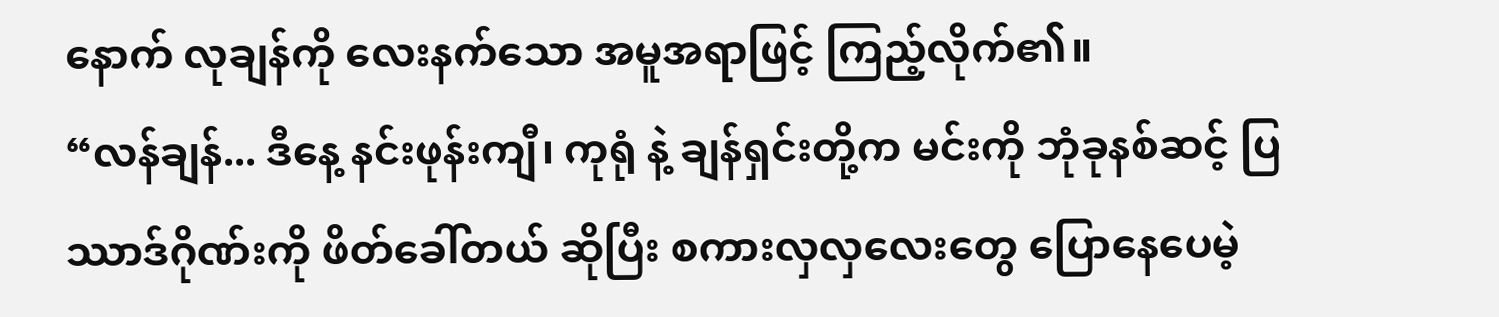နောက် လုချန်ကို လေးနက်သော အမူအရာဖြင့် ကြည့်လိုက်၏။
“လန်ချန်... ဒီနေ့ နင်းဖုန်းကျီ၊ ကုရုံ နဲ့ ချန်ရှင်းတို့က မင်းကို ဘုံခုနစ်ဆင့် ပြဿာဒ်ဂိုဏ်းကို ဖိတ်ခေါ်တယ် ဆိုပြီး စကားလှလှလေးတွေ ပြောနေပေမဲ့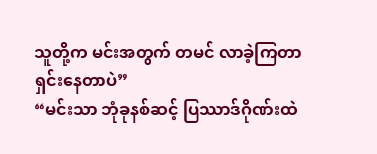သူတို့က မင်းအတွက် တမင် လာခဲ့ကြတာ ရှင်းနေတာပဲ”
“မင်းသာ ဘုံခုနစ်ဆင့် ပြဿာဒ်ဂိုဏ်းထဲ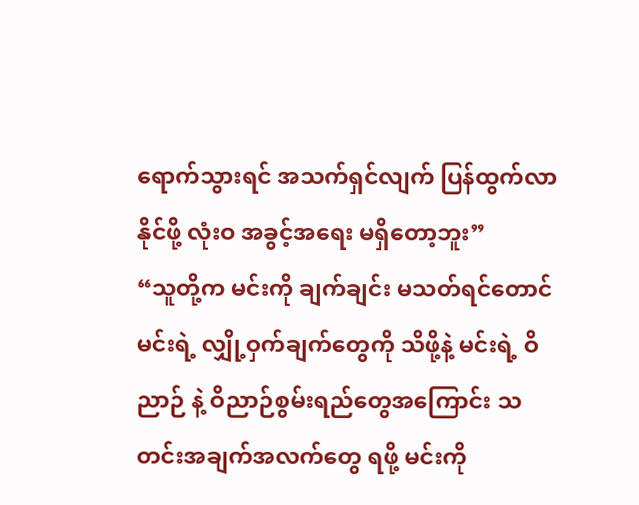ရောက်သွားရင် အသက်ရှင်လျက် ပြန်ထွက်လာနိုင်ဖို့ လုံးဝ အခွင့်အရေး မရှိတော့ဘူး”
“သူတို့က မင်းကို ချက်ချင်း မသတ်ရင်တောင် မင်းရဲ့ လျှို့ဝှက်ချက်တွေကို သိဖို့နဲ့ မင်းရဲ့ ဝိညာဉ် နဲ့ ဝိညာဉ်စွမ်းရည်တွေအကြောင်း သတင်းအချက်အလက်တွေ ရဖို့ မင်းကို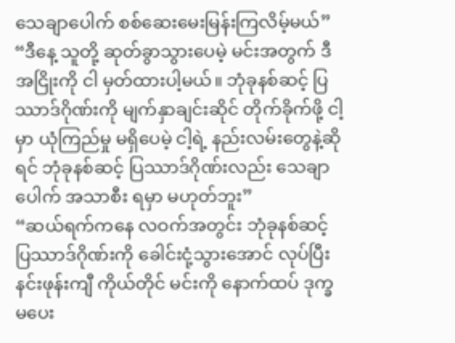သေချာပေါက် စစ်ဆေးမေးမြန်းကြလိမ့်မယ်”
“ဒီနေ့ သူတို့ ဆုတ်ခွာသွားပေမဲ့ မင်းအတွက် ဒီအငြိုးကို ငါ မှတ်ထားပါ့မယ်။ ဘုံခုနစ်ဆင့် ပြဿာဒ်ဂိုဏ်းကို မျက်နှာချင်းဆိုင် တိုက်ခိုက်ဖို့ ငါ့မှာ ယုံကြည်မှု မရှိပေမဲ့ ငါ့ရဲ့ နည်းလမ်းတွေနဲ့ဆိုရင် ဘုံခုနစ်ဆင့် ပြဿာဒ်ဂိုဏ်းလည်း သေချာပေါက် အသာစီး ရမှာ မဟုတ်ဘူး”
“ဆယ်ရက်ကနေ လဝက်အတွင်း ဘုံခုနစ်ဆင့် ပြဿာဒ်ဂိုဏ်းကို ခေါင်းငုံ့သွားအောင် လုပ်ပြီး နင်းဖုန်းကျီ ကိုယ်တိုင် မင်းကို နောက်ထပ် ဒုက္ခမပေး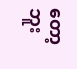တော့ဘူး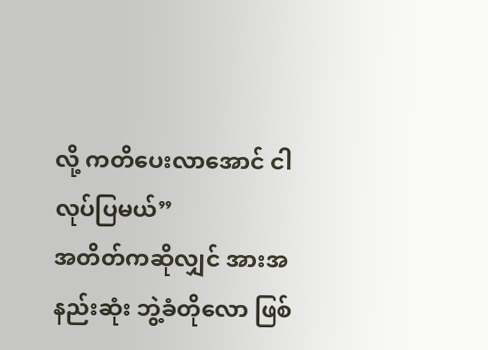လို့ ကတိပေးလာအောင် ငါ လုပ်ပြမယ်”
အတိတ်ကဆိုလျှင် အားအနည်းဆုံး ဘွဲ့ခံတိုလော ဖြစ်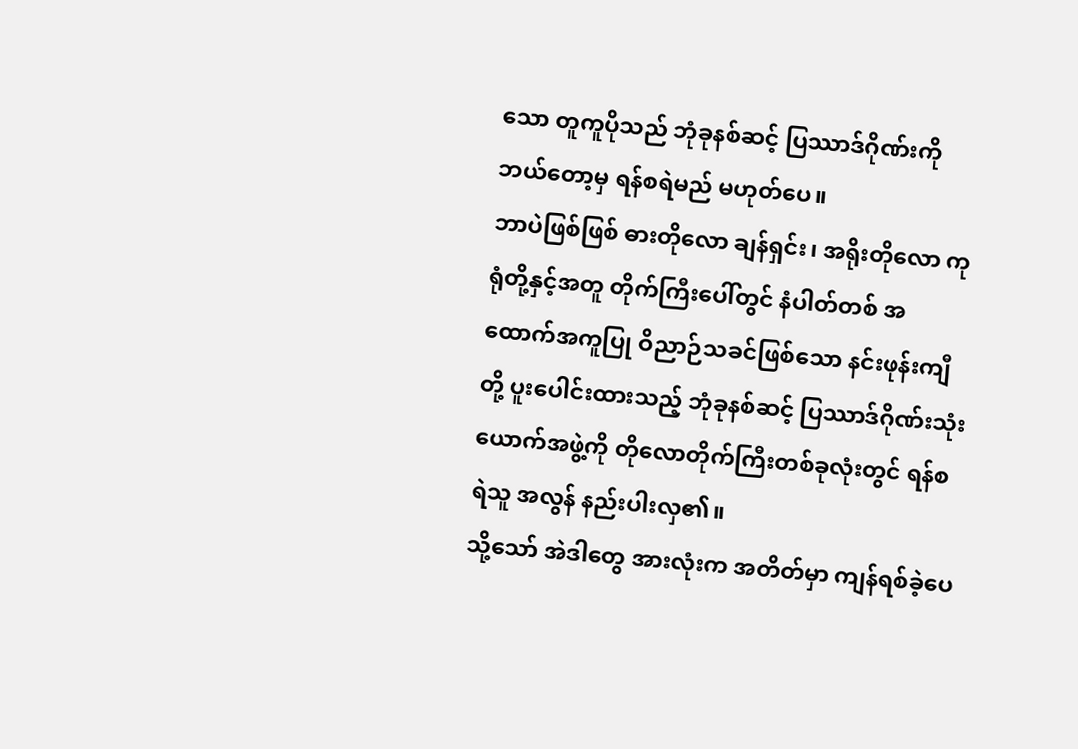သော တူကူပိုသည် ဘုံခုနစ်ဆင့် ပြဿာဒ်ဂိုဏ်းကို ဘယ်တော့မှ ရန်စရဲမည် မဟုတ်ပေ။
ဘာပဲဖြစ်ဖြစ် ဓားတိုလော ချန်ရှင်း၊ အရိုးတိုလော ကုရုံတို့နှင့်အတူ တိုက်ကြီးပေါ်တွင် နံပါတ်တစ် အထောက်အကူပြု ဝိညာဉ်သခင်ဖြစ်သော နင်းဖုန်းကျီတို့ ပူးပေါင်းထားသည့် ဘုံခုနစ်ဆင့် ပြဿာဒ်ဂိုဏ်းသုံးယောက်အဖွဲ့ကို တိုလောတိုက်ကြီးတစ်ခုလုံးတွင် ရန်စရဲသူ အလွန် နည်းပါးလှ၏။
သို့သော် အဲဒါတွေ အားလုံးက အတိတ်မှာ ကျန်ရစ်ခဲ့ပေ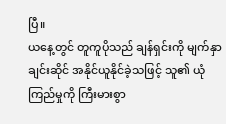ပြီ။
ယနေ့တွင် တူကူပိုသည် ချန်ရှင်းကို မျက်နှာချင်းဆိုင် အနိုင်ယူနိုင်ခဲ့သဖြင့် သူ၏ ယုံကြည်မှုကို ကြီးမားစွာ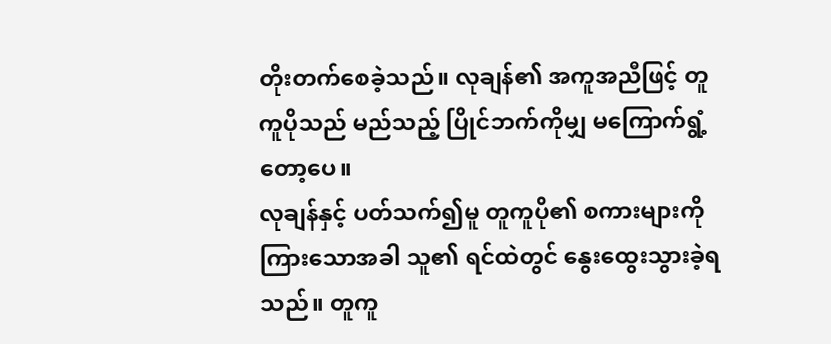တိုးတက်စေခဲ့သည်။ လုချန်၏ အကူအညီဖြင့် တူကူပိုသည် မည်သည့် ပြိုင်ဘက်ကိုမျှ မကြောက်ရွံ့တော့ပေ။
လုချန်နှင့် ပတ်သက်၍မူ တူကူပို၏ စကားများကို ကြားသောအခါ သူ၏ ရင်ထဲတွင် နွေးထွေးသွားခဲ့ရသည်။ တူကူ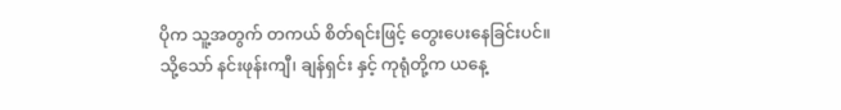ပိုက သူ့အတွက် တကယ် စိတ်ရင်းဖြင့် တွေးပေးနေခြင်းပင်။
သို့သော် နင်းဖုန်းကျီ၊ ချန်ရှင်း နှင့် ကုရုံတို့က ယနေ့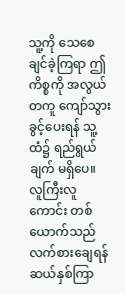သူ့ကို သေစေချင်ခဲ့ကြရာ ဤကိစ္စကို အလွယ်တကူ ကျော်သွားခွင့်ပေးရန် သူ့ထံ၌ ရည်ရွယ်ချက် မရှိပေ။
လူကြီးလူကောင်း တစ်ယောက်သည် လက်စားချေရန် ဆယ်နှစ်ကြာ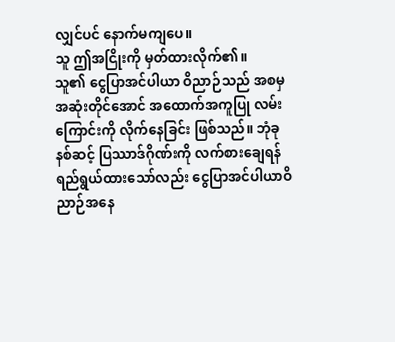လျှင်ပင် နောက်မကျပေ။
သူ ဤအငြိုးကို မှတ်ထားလိုက်၏။
သူ၏ ငွေပြာအင်ပါယာ ဝိညာဉ်သည် အစမှ အဆုံးတိုင်အောင် အထောက်အကူပြု လမ်းကြောင်းကို လိုက်နေခြင်း ဖြစ်သည်။ ဘုံခုနစ်ဆင့် ပြဿာဒ်ဂိုဏ်းကို လက်စားချေရန် ရည်ရွယ်ထားသော်လည်း ငွေပြာအင်ပါယာဝိညာဉ်အနေ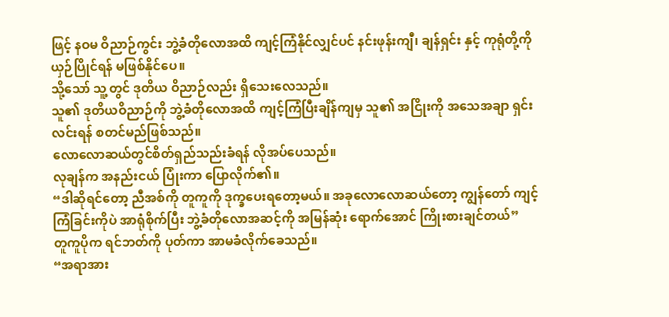ဖြင့် နဝမ ဝိညာဉ်ကွင်း ဘွဲ့ခံတိုလောအထိ ကျင့်ကြံနိုင်လျှင်ပင် နင်းဖုန်းကျီ၊ ချန်ရှင်း နှင့် ကုရုံတို့ကို ယှဉ်ပြိုင်ရန် မဖြစ်နိုင်ပေ။
သို့သော် သူ့တွင် ဒုတိယ ဝိညာဉ်လည်း ရှိသေးလေသည်။
သူ၏ ဒုတိယဝိညာဉ်ကို ဘွဲ့ခံတိုလောအထိ ကျင့်ကြံပြီးချိန်ကျမှ သူ၏ အငြိုးကို အသေအချာ ရှင်းလင်းရန် စတင်မည်ဖြစ်သည်။
လောလောဆယ်တွင်စိတ်ရှည်သည်းခံရန် လိုအပ်ပေသည်။
လုချန်က အနည်းငယ် ပြုံးကာ ပြောလိုက်၏။
“ဒါဆိုရင်တော့ ညီအစ်ကို တူကူကို ဒုက္ခပေးရတော့မယ်။ အခုလောလောဆယ်တော့ ကျွန်တော် ကျင့်ကြံခြင်းကိုပဲ အာရုံစိုက်ပြီး ဘွဲ့ခံတိုလောအဆင့်ကို အမြန်ဆုံး ရောက်အောင် ကြိုးစားချင်တယ်”
တူကူပိုက ရင်ဘတ်ကို ပုတ်ကာ အာမခံလိုက်ခေသည်။
“အရာအား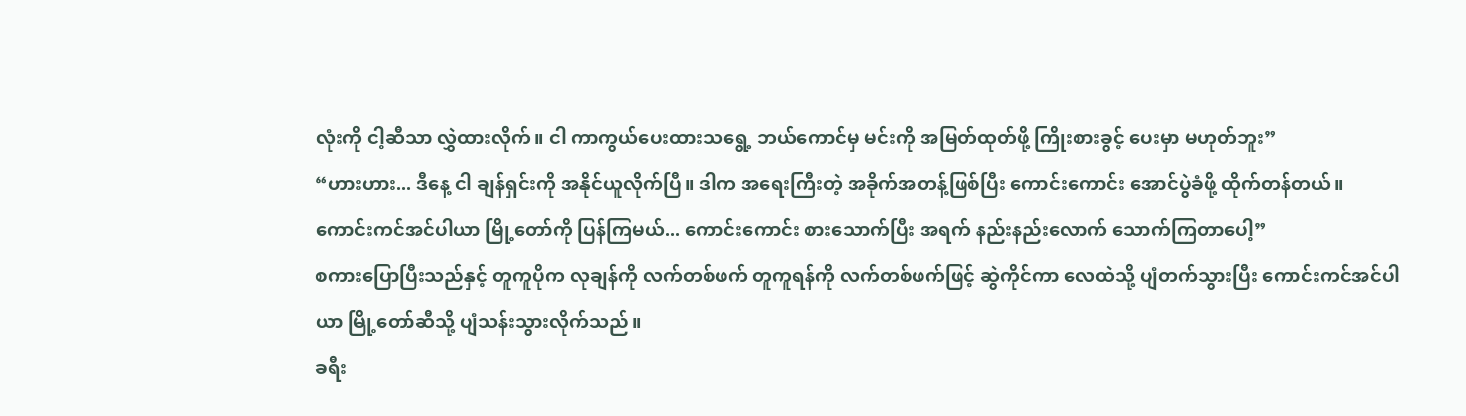လုံးကို ငါ့ဆီသာ လွှဲထားလိုက်။ ငါ ကာကွယ်ပေးထားသရွေ့ ဘယ်ကောင်မှ မင်းကို အမြတ်ထုတ်ဖို့ ကြိုးစားခွင့် ပေးမှာ မဟုတ်ဘူး”
“ဟားဟား... ဒီနေ့ ငါ ချန်ရှင်းကို အနိုင်ယူလိုက်ပြီ။ ဒါက အရေးကြီးတဲ့ အခိုက်အတန့်ဖြစ်ပြီး ကောင်းကောင်း အောင်ပွဲခံဖို့ ထိုက်တန်တယ်။ ကောင်းကင်အင်ပါယာ မြို့တော်ကို ပြန်ကြမယ်... ကောင်းကောင်း စားသောက်ပြီး အရက် နည်းနည်းလောက် သောက်ကြတာပေါ့”
စကားပြောပြီးသည်နှင့် တူကူပိုက လုချန်ကို လက်တစ်ဖက် တူကူရန်ကို လက်တစ်ဖက်ဖြင့် ဆွဲကိုင်ကာ လေထဲသို့ ပျံတက်သွားပြီး ကောင်းကင်အင်ပါယာ မြို့တော်ဆီသို့ ပျံသန်းသွားလိုက်သည်။
ခရီး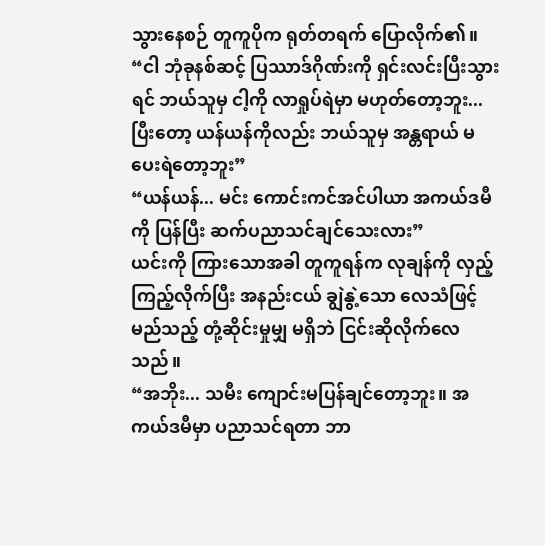သွားနေစဉ် တူကူပိုက ရုတ်တရက် ပြောလိုက်၏။
“ငါ ဘုံခုနစ်ဆင့် ပြဿာဒ်ဂိုဏ်းကို ရှင်းလင်းပြီးသွားရင် ဘယ်သူမှ ငါ့ကို လာရှုပ်ရဲမှာ မဟုတ်တော့ဘူး... ပြီးတော့ ယန်ယန်ကိုလည်း ဘယ်သူမှ အန္တရာယ် မပေးရဲတော့ဘူး”
“ယန်ယန်... မင်း ကောင်းကင်အင်ပါယာ အကယ်ဒမီ ကို ပြန်ပြီး ဆက်ပညာသင်ချင်သေးလား”
ယင်းကို ကြားသောအခါ တူကူရန်က လုချန်ကို လှည့်ကြည့်လိုက်ပြီး အနည်းငယ် ချွဲနွဲ့သော လေသံဖြင့် မည်သည့် တုံ့ဆိုင်းမှုမျှ မရှိဘဲ ငြင်းဆိုလိုက်လေသည်။
“အဘိုး... သမီး ကျောင်းမပြန်ချင်တော့ဘူး။ အကယ်ဒမီမှာ ပညာသင်ရတာ ဘာ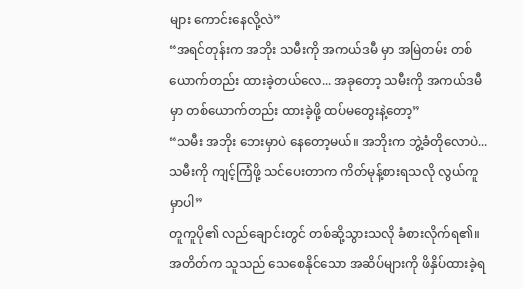များ ကောင်းနေလို့လဲ”
“အရင်တုန်းက အဘိုး သမီးကို အကယ်ဒမီ မှာ အမြဲတမ်း တစ်ယောက်တည်း ထားခဲ့တယ်လေ... အခုတော့ သမီးကို အကယ်ဒမီ မှာ တစ်ယောက်တည်း ထားခဲ့ဖို့ ထပ်မတွေးနဲ့တော့”
“သမီး အဘိုး ဘေးမှာပဲ နေတော့မယ်။ အဘိုးက ဘွဲ့ခံတိုလောပဲ... သမီးကို ကျင့်ကြံဖို့ သင်ပေးတာက ကိတ်မုန့်စားရသလို လွယ်ကူမှာပါ”
တူကူပို၏ လည်ချောင်းတွင် တစ်ဆို့သွားသလို ခံစားလိုက်ရ၏။ အတိတ်က သူသည် သေစေနိုင်သော အဆိပ်များကို ဖိနှိပ်ထားခဲ့ရ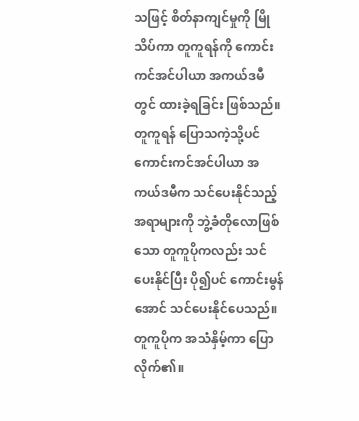သဖြင့် စိတ်နာကျင်မှုကို မြိုသိပ်ကာ တူကူရန်ကို ကောင်းကင်အင်ပါယာ အကယ်ဒမီ တွင် ထားခဲ့ရခြင်း ဖြစ်သည်။
တူကူရန် ပြောသကဲ့သို့ပင် ကောင်းကင်အင်ပါယာ အကယ်ဒမီက သင်ပေးနိုင်သည့် အရာများကို ဘွဲ့ခံတိုလောဖြစ်သော တူကူပိုကလည်း သင်ပေးနိုင်ပြီး ပို၍ပင် ကောင်းမွန်အောင် သင်ပေးနိုင်ပေသည်။
တူကူပိုက အသံနှိမ့်ကာ ပြောလိုက်၏။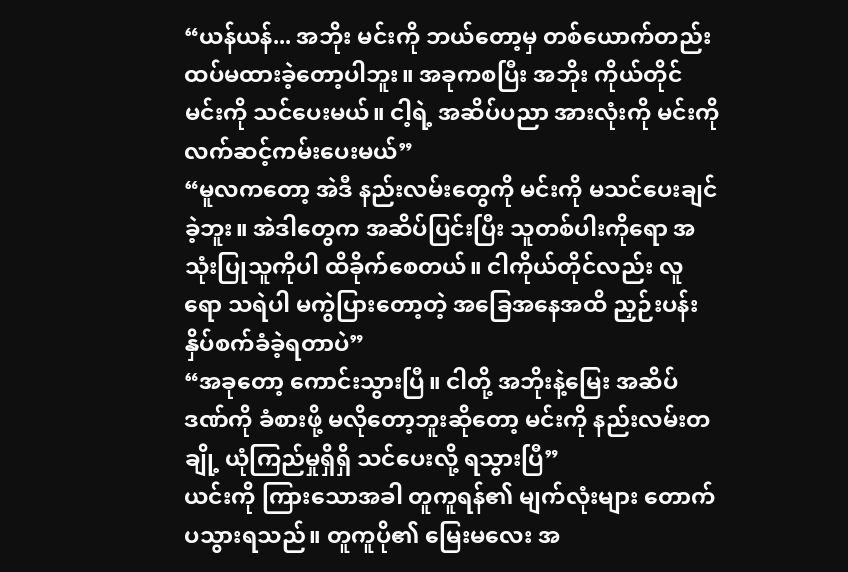“ယန်ယန်... အဘိုး မင်းကို ဘယ်တော့မှ တစ်ယောက်တည်း ထပ်မထားခဲ့တော့ပါဘူး။ အခုကစပြီး အဘိုး ကိုယ်တိုင် မင်းကို သင်ပေးမယ်။ ငါ့ရဲ့ အဆိပ်ပညာ အားလုံးကို မင်းကို လက်ဆင့်ကမ်းပေးမယ်”
“မူလကတော့ အဲဒီ နည်းလမ်းတွေကို မင်းကို မသင်ပေးချင်ခဲ့ဘူး။ အဲဒါတွေက အဆိပ်ပြင်းပြီး သူတစ်ပါးကိုရော အသုံးပြုသူကိုပါ ထိခိုက်စေတယ်။ ငါကိုယ်တိုင်လည်း လူရော သရဲပါ မကွဲပြားတော့တဲ့ အခြေအနေအထိ ညှဉ်းပန်းနှိပ်စက်ခံခဲ့ရတာပဲ”
“အခုတော့ ကောင်းသွားပြီ။ ငါတို့ အဘိုးနဲ့မြေး အဆိပ်ဒဏ်ကို ခံစားဖို့ မလိုတော့ဘူးဆိုတော့ မင်းကို နည်းလမ်းတချို့ ယုံကြည်မှုရှိရှိ သင်ပေးလို့ ရသွားပြီ”
ယင်းကို ကြားသောအခါ တူကူရန်၏ မျက်လုံးများ တောက်ပသွားရသည်။ တူကူပို၏ မြေးမလေး အ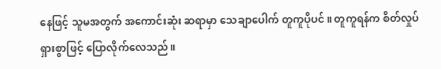နေဖြင့် သူမအတွက် အကောင်းဆုံး ဆရာမှာ သေချာပေါက် တူကူပိုပင်။ တူကူရန်က စိတ်လှုပ်ရှားစွာဖြင့် ပြောလိုက်လေသည်။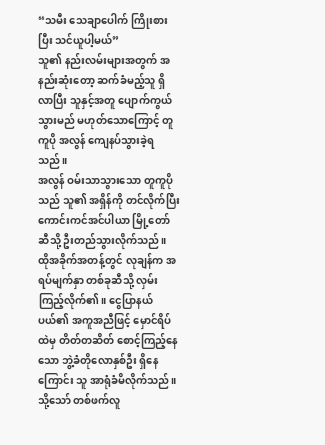“သမီး သေချာပေါက် ကြိုးစားပြီး သင်ယူပါ့မယ်”
သူ၏ နည်းလမ်းများအတွက် အနည်းဆုံးတော့ ဆက်ခံမည့်သူ ရှိလာပြီး သူနှင့်အတူ ပျောက်ကွယ်သွားမည် မဟုတ်သောကြောင့် တူကူပို အလွန် ကျေနပ်သွားခဲ့ရသည်။
အလွန် ဝမ်းသာသွားသော တူကူပိုသည် သူ၏ အရှိန်ကို တင်လိုက်ပြီး ကောင်းကင်အင်ပါယာ မြို့တော် ဆီသို့ ဦးတည်သွားလိုက်သည်။
ထိုအခိုက်အတန့်တွင် လုချန်က အရပ်မျက်နှာ တစ်ခုဆီသို့ လှမ်းကြည့်လိုက်၏။ ငွေပြာနယ်ပယ်၏ အကူအညီဖြင့် မှောင်ရိပ်ထဲမှ တိတ်တဆိတ် စောင့်ကြည့်နေသော ဘွဲ့ခံတိုလောနှစ်ဦး ရှိနေကြောင်း သူ အာရုံခံမိလိုက်သည်။
သို့သော် တစ်ဖက်လူ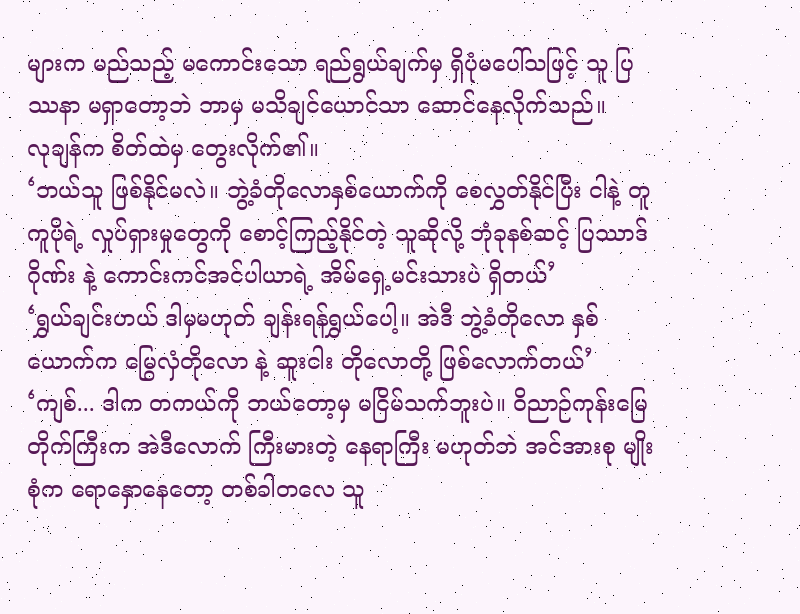များက မည်သည့် မကောင်းသော ရည်ရွယ်ချက်မှ ရှိပုံမပေါ်သဖြင့် သူ ပြဿနာ မရှာတော့ဘဲ ဘာမှ မသိချင်ယောင်သာ ဆောင်နေလိုက်သည်။
လုချန်က စိတ်ထဲမှ တွေးလိုက်၏။
‘ဘယ်သူ ဖြစ်နိုင်မလဲ။ ဘွဲ့ခံတိုလောနှစ်ယောက်ကို စေလွှတ်နိုင်ပြီး ငါနဲ့ တူကူပိုရဲ့ လှုပ်ရှားမှုတွေကို စောင့်ကြည့်နိုင်တဲ့ သူဆိုလို့ ဘုံခုနစ်ဆင့် ပြဿာဒ်ဂိုဏ်း နဲ့ ကောင်းကင်အင်ပါယာရဲ့ အိမ်ရှေ့မင်းသားပဲ ရှိတယ်’
‘ရွှယ်ချင်းဟယ် ဒါမှမဟုတ် ချန်းရန်ရွှယ်ပေါ့။ အဲဒီ ဘွဲ့ခံတိုလော နှစ်ယောက်က မြွေလှံတိုလော နဲ့ ဆူးငါး တိုလောတို့ ဖြစ်လောက်တယ်’
‘ကျစ်... ဒါက တကယ်ကို ဘယ်တော့မှ မငြိမ်သက်ဘူးပဲ။ ဝိညာဉ်ကုန်းမြေတိုက်ကြီးက အဲဒီလောက် ကြီးမားတဲ့ နေရာကြီး မဟုတ်ဘဲ အင်အားစု မျိုးစုံက ရောနှောနေတော့ တစ်ခါတလေ သူ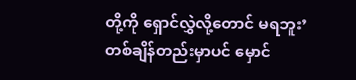တို့ကို ရှောင်လွှဲလို့တောင် မရဘူး’
တစ်ချိန်တည်းမှာပင် မှောင်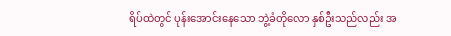ရိပ်ထဲတွင် ပုန်းအောင်းနေသော ဘွဲ့ခံတိုလော နှစ်ဦးသည်လည်း အ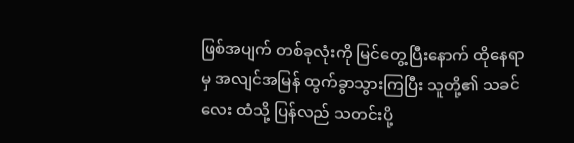ဖြစ်အပျက် တစ်ခုလုံးကို မြင်တွေ့ပြီးနောက် ထိုနေရာမှ အလျင်အမြန် ထွက်ခွာသွားကြပြီး သူတို့၏ သခင်လေး ထံသို့ ပြန်လည် သတင်းပို့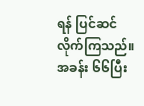ရန် ပြင်ဆင်လိုက်ကြသည်။
အခန်း ၆၆ပြီး